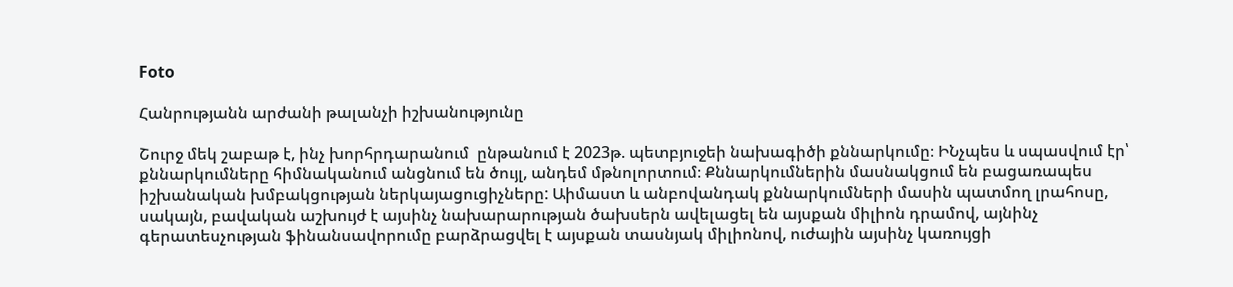Foto

Հանրությանն արժանի թալանչի իշխանությունը

Շուրջ մեկ շաբաթ է, ինչ խորհրդարանում  ընթանում է 2023թ. պետբյուջեի նախագիծի քննարկումը։ ԻՆչպես և սպասվում էր՝ քննարկումները հիմնականում անցնում են ծույլ, անդեմ մթնոլորտում։ Քննարկումներին մասնակցում են բացառապես իշխանական խմբակցության ներկայացուցիչները: Աիմաստ և անբովանդակ քննարկումների մասին պատմող լրահոսը, սակայն, բավական աշխույժ է այսինչ նախարարության ծախսերն ավելացել են այսքան միլիոն դրամով, այնինչ գերատեսչության ֆինանսավորումը բարձրացվել է այսքան տասնյակ միլիոնով, ուժային այսինչ կառույցի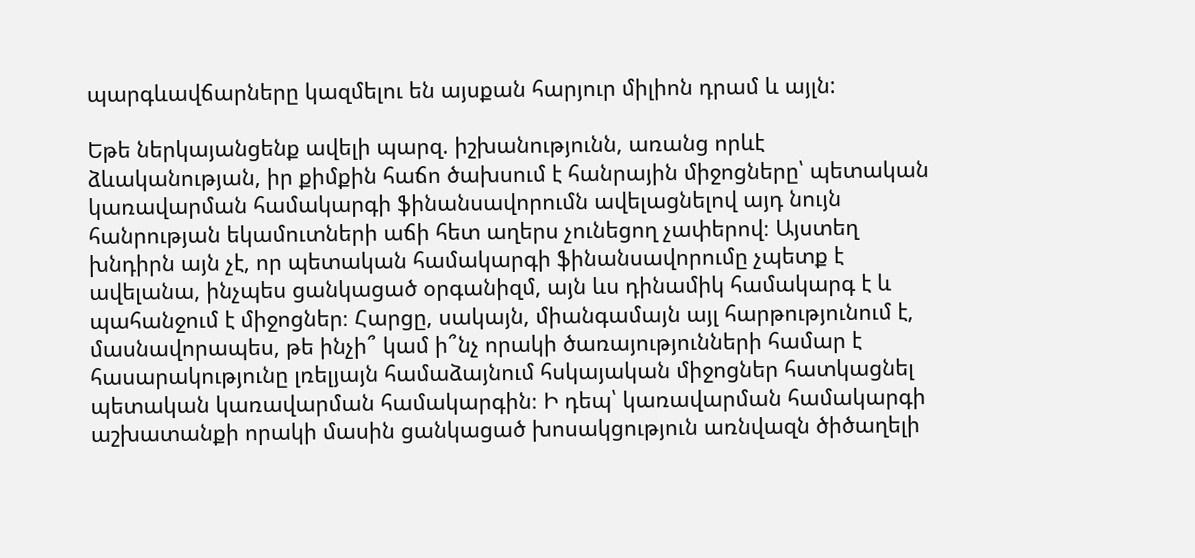պարգևավճարները կազմելու են այսքան հարյուր միլիոն դրամ և այլն:

Եթե ներկայանցենք ավելի պարզ. իշխանությունն, առանց որևէ ձևականության, իր քիմքին հաճո ծախսում է հանրային միջոցները՝ պետական կառավարման համակարգի ֆինանսավորումն ավելացնելով այդ նույն հանրության եկամուտների աճի հետ աղերս չունեցող չափերով։ Այստեղ խնդիրն այն չէ, որ պետական համակարգի ֆինանսավորումը չպետք է ավելանա, ինչպես ցանկացած օրգանիզմ, այն ևս դինամիկ համակարգ է և պահանջում է միջոցներ։ Հարցը, սակայն, միանգամայն այլ հարթությունում է, մասնավորապես, թե ինչի՞ կամ ի՞նչ որակի ծառայությունների համար է հասարակությունը լռելյայն համաձայնում հսկայական միջոցներ հատկացնել պետական կառավարման համակարգին։ Ի դեպ՝ կառավարման համակարգի աշխատանքի որակի մասին ցանկացած խոսակցություն առնվազն ծիծաղելի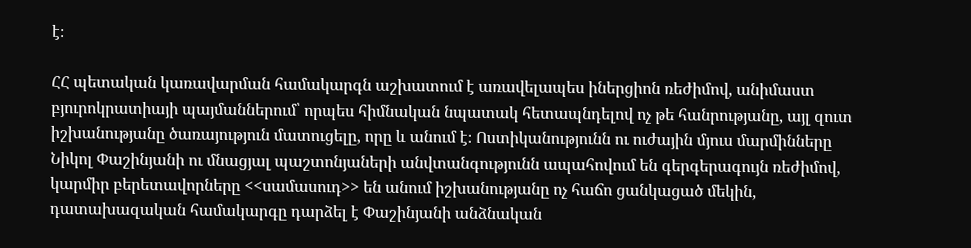է։

ՀՀ պետական կառավարման համակարգն աշխատում է առավելապես իներցիոն ռեժիմով, անիմաստ բյուրոկրատիայի պայմաններում՝ որպես հիմնական նպատակ հետապնդելով ոչ թե հանրությանը, այլ զուտ իշխանությանը ծառայություն մատուցելը, որը և անում է։ Ոստիկանությունն ու ուժային մյուս մարմինները Նիկոլ Փաշինյանի ու մնացյալ պաշտոնյաների անվտանգությունն ապահովում են գերգերագույն ռեժիմով, կարմիր բերետավորները <<սամասուդ>> են անում իշխանությանը ոչ հաճո ցանկացած մեկին, դատախազական համակարգը դարձել է Փաշինյանի անձնական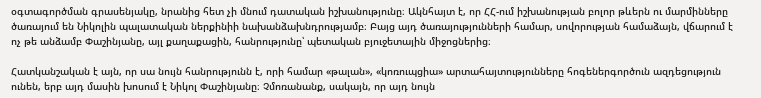օգտագործման գրասենյակը, նրանից հետ չի մնում դատական իշխանությունը։ Ակնհայտ է, որ ՀՀ-ում իշխանության բոլոր թևերն ու մարմինները ծառայում են Նիկոլին պալատական ներքինիի նախանձախնդրությամբ։ Բայց այդ ծառայությունների համար, սովորության համաձայն, վճարում է ոչ թե անձամբ Փաշինյանը, այլ քաղաքացին, հանրությունը՝ պետական բյուջետային միջոցներից։

Հատկանշական է այն, որ սա նույն հանրությունն է, որի համար «թալան», «կոռուպցիա» արտահայտությունները հոգեներգործուն ազդեցություն ունեն, երբ այդ մասին խոսում է Նիկոլ Փաշինյանը։ Չմոռանանք, սակայն, որ այդ նույն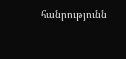հանրությունն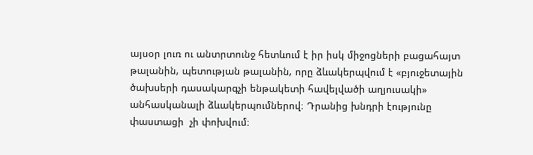այսօր լուռ ու անտրտունջ հետևում է իր իսկ միջոցների բացահայտ թալանին, պետության թալանին, որը ձևակերպվում է «բյուջետային ծախսերի դասակարգչի ենթակետի հավելվածի աղյուսակի» անհասկանալի ձևակերպումներով։ Դրանից խնդրի էությունը փաստացի  չի փոխվում։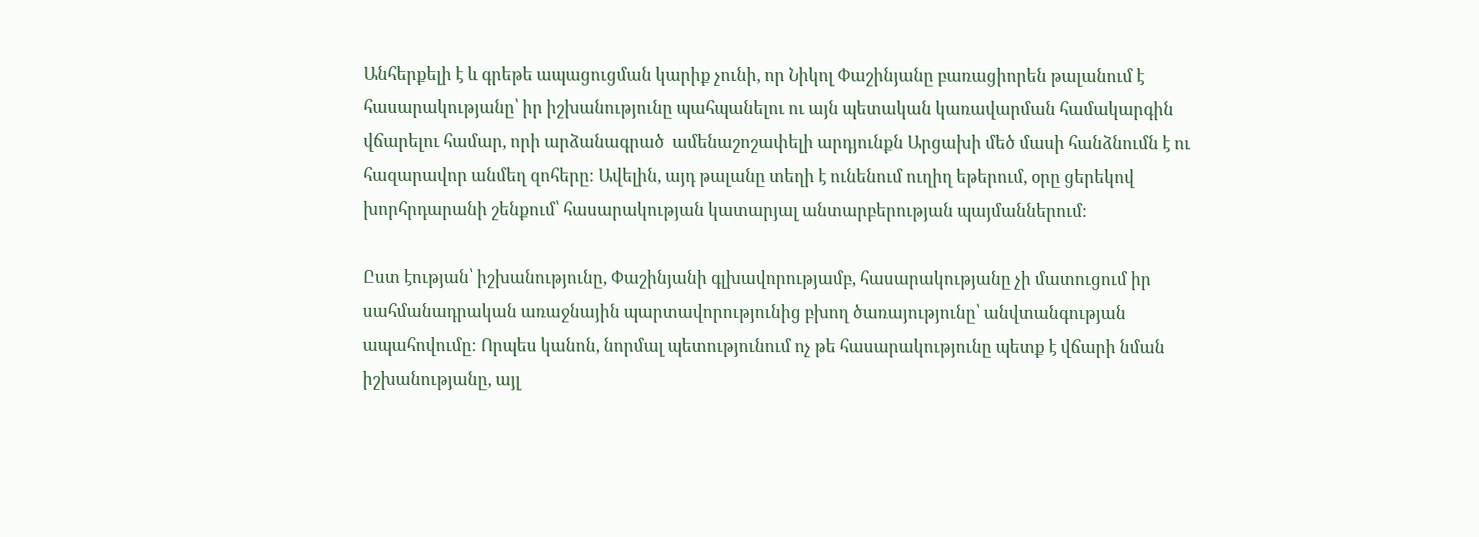Անհերքելի է և գրեթե ապացուցման կարիք չունի, որ Նիկոլ Փաշինյանը բառացիորեն թալանում է հասարակությանը՝ իր իշխանությունը պահպանելու ու այն պետական կառավարման համակարգին վճարելու համար, որի արձանագրած  ամենաշոշափելի արդյունքն Արցախի մեծ մասի հանձնումն է ու հազարավոր անմեղ զոհերը։ Ավելին, այդ թալանը տեղի է ունենում ուղիղ եթերում, օրը ցերեկով խորհրդարանի շենքում՝ հասարակության կատարյալ անտարբերության պայմաններում։

Ըստ էության՝ իշխանությունը, Փաշինյանի գլխավորությամբ, հասարակությանը չի մատուցում իր սահմանադրական առաջնային պարտավորությունից բխող ծառայությունը՝ անվտանգության ապահովումը։ Որպես կանոն, նորմալ պետությունում ոչ թե հասարակությունը պետք է վճարի նման իշխանությանը, այլ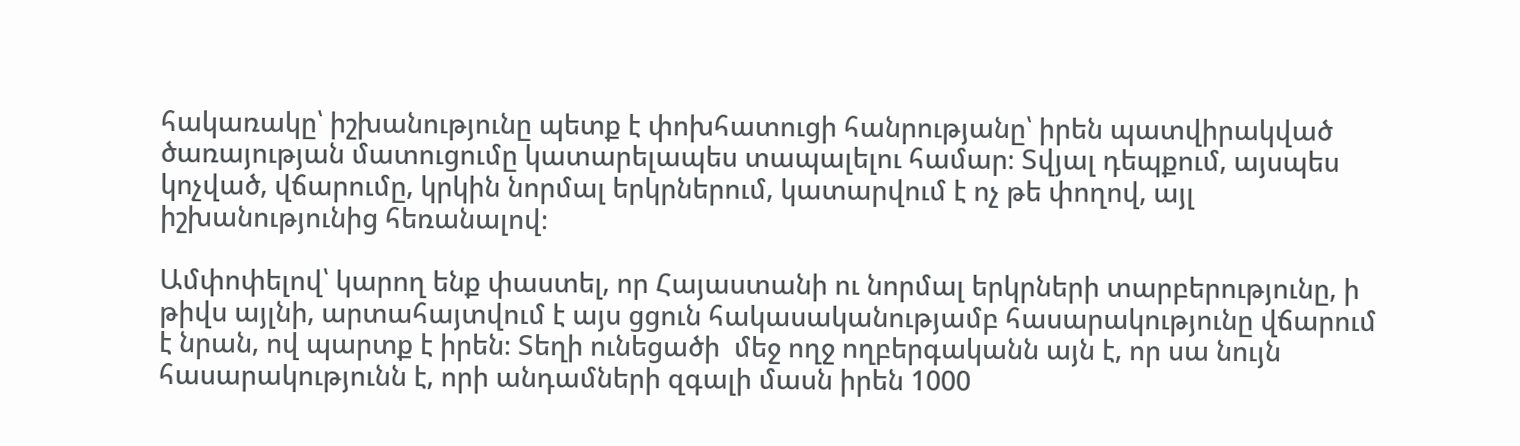հակառակը՝ իշխանությունը պետք է փոխհատուցի հանրությանը՝ իրեն պատվիրակված ծառայության մատուցումը կատարելապես տապալելու համար։ Տվյալ դեպքում, այսպես կոչված, վճարումը, կրկին նորմալ երկրներում, կատարվում է ոչ թե փողով, այլ իշխանությունից հեռանալով։

Ամփոփելով՝ կարող ենք փաստել, որ Հայաստանի ու նորմալ երկրների տարբերությունը, ի թիվս այլնի, արտահայտվում է այս ցցուն հակասականությամբ հասարակությունը վճարում է նրան, ով պարտք է իրեն։ Տեղի ունեցածի  մեջ ողջ ողբերգականն այն է, որ սա նույն հասարակությունն է, որի անդամների զգալի մասն իրեն 1000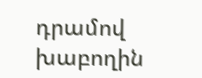դրամով խաբողին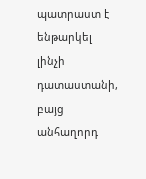պատրաստ է ենթարկել լինչի դատաստանի, բայց անհաղորդ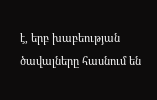է, երբ խաբեության ծավալները հասնում են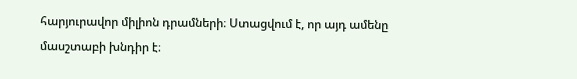հարյուրավոր միլիոն դրամների։ Ստացվում է, որ այդ ամենը մասշտաբի խնդիր է։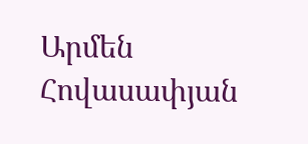Արմեն Հովասափյան